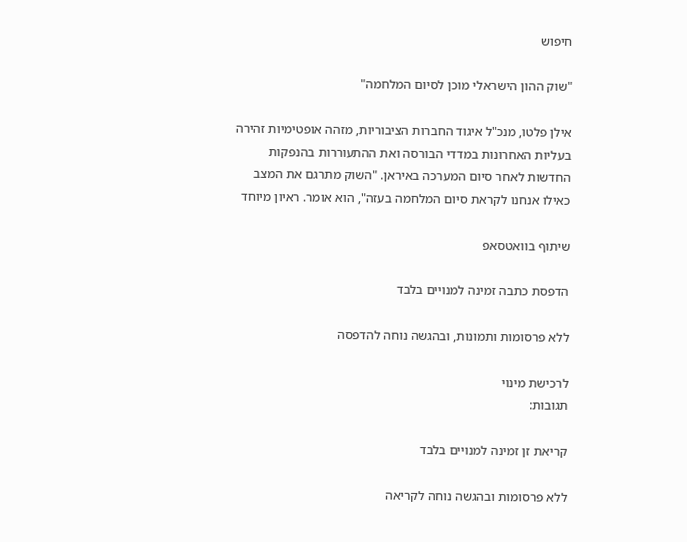חיפוש

"שוק ההון הישראלי מוכן לסיום המלחמה"

אילן פלטו, מנכ"ל איגוד החברות הציבוריות, מזהה אופטימיות זהירה בעליות האחרונות במדדי הבורסה ואת ההתעוררות בהנפקות החדשות לאחר סיום המערכה באיראן. "השוק מתרגם את המצב כאילו אנחנו לקראת סיום המלחמה בעזה", הוא אומר. ראיון מיוחד

שיתוף בוואטסאפ

הדפסת כתבה זמינה למנויים בלבד

ללא פרסומות ותמונות, ובהגשה נוחה להדפסה

לרכישת מינוי
תגובות:

קריאת זן זמינה למנויים בלבד

ללא פרסומות ובהגשה נוחה לקריאה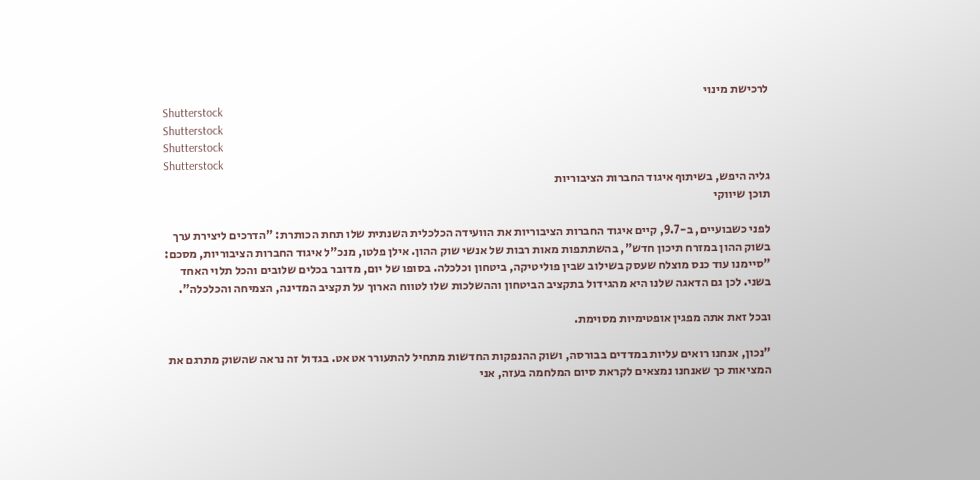לרכישת מינוי
Shutterstock
Shutterstock
Shutterstock
Shutterstock
גליה היפש, בשיתוף איגוד החברות הציבוריות
תוכן שיווקי

לפני כשבועיים, ב-9.7, קיים איגוד החברות הציבוריות את הוועידה הכלכלית השנתית שלו תחת הכותרת: "הדרכים ליצירת ערך בשוק ההון במזרח תיכון חדש", בהשתתפות מאות רבות של אנשי שוק ההון. אילן פלטו, מנכ"ל איגוד החברות הציבוריות, מסכם: "סיימנו עוד כנס מוצלח שעסק בשילוב שבין פוליטיקה, ביטחון וכלכלה. בסופו של יום, מדובר בכלים שלובים והכל תלוי האחד בשני. לכן גם הדאגה שלנו היא מהגידול בתקציב הביטחון וההשלכות שלו לטווח הארוך על תקציב המדינה, הצמיחה והכלכלה".

ובכל זאת אתה מפגין אופטימיות מסוימת.

"נכון, אנחנו רואים עליות במדדים בבורסה, ושוק ההנפקות החדשות מתחיל להתעורר אט אט. בגדול זה נראה שהשוק מתרגם את המציאות כך שאנחנו נמצאים לקראת סיום המלחמה בעזה, אני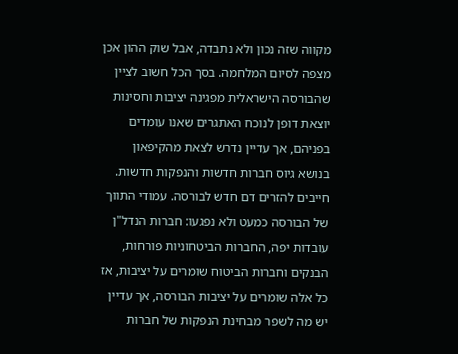מקווה שזה נכון ולא נתבדה, אבל שוק ההון אכן מצפה לסיום המלחמה. בסך הכל חשוב לציין שהבורסה הישראלית מפגינה יציבות וחסינות יוצאת דופן לנוכח האתגרים שאנו עומדים בפניהם, אך עדיין נדרש לצאת מהקיפאון בנושא גיוס חברות חדשות והנפקות חדשות. חייבים להזרים דם חדש לבורסה. עמודי התווך של הבורסה כמעט ולא נפגעו: חברות הנדל"ן עובדות יפה, החברות הביטחוניות פורחות, הבנקים וחברות הביטוח שומרים על יציבות, אז כל אלה שומרים על יציבות הבורסה, אך עדיין יש מה לשפר מבחינת הנפקות של חברות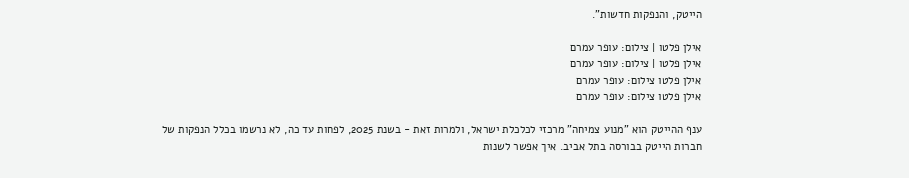הייטק, והנפקות חדשות".

אילן פלטו | צילום: עופר עמרם
אילן פלטו | צילום: עופר עמרם
אילן פלטו צילום: עופר עמרם
אילן פלטו צילום: עופר עמרם

ענף ההייטק הוא "מנוע צמיחה" מרכזי לכלכלת ישראל, ולמרות זאת - בשנת 2025, לפחות עד כה, לא נרשמו בכלל הנפקות של חברות הייטק בבורסה בתל אביב. איך אפשר לשנות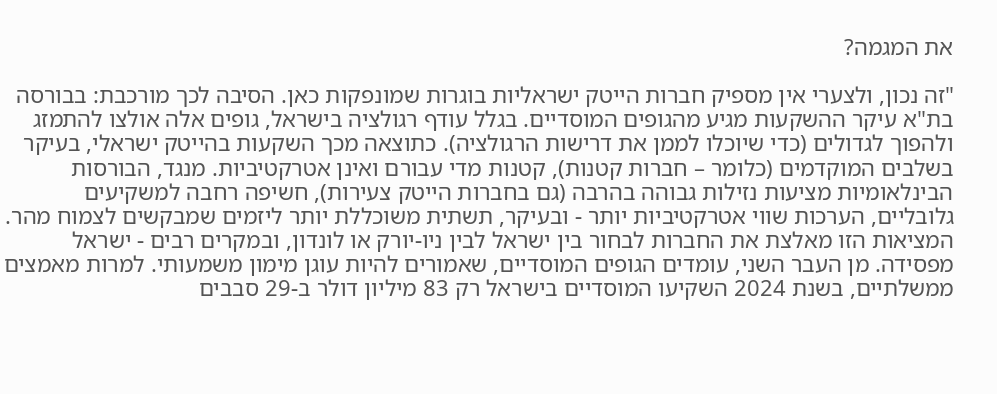את המגמה?

"זה נכון, ולצערי אין מספיק חברות הייטק ישראליות בוגרות שמונפקות כאן. הסיבה לכך מורכבת: בבורסה בת"א עיקר ההשקעות מגיע מהגופים המוסדיים. בגלל עודף רגולציה בישראל, גופים אלה אולצו להתמזג ולהפוך לגדולים (כדי שיוכלו לממן את דרישות הרגולציה). כתוצאה מכך השקעות בהייטק ישראלי, בעיקר בשלבים המוקדמים (כלומר – חברות קטנות), קטנות מדי עבורם ואינן אטרקטיביות. מנגד, הבורסות הבינלאומיות מציעות נזילות גבוהה בהרבה (גם בחברות הייטק צעירות), חשיפה רחבה למשקיעים גלובליים, הערכות שווי אטרקטיביות יותר - ובעיקר, תשתית משוכללת יותר ליזמים שמבקשים לצמוח מהר. המציאות הזו מאלצת את החברות לבחור בין ישראל לבין ניו-יורק או לונדון, ובמקרים רבים - ישראל מפסידה. מן העבר השני, עומדים הגופים המוסדיים, שאמורים להיות עוגן מימון משמעותי. למרות מאמצים ממשלתיים, בשנת 2024 השקיעו המוסדיים בישראל רק 83 מיליון דולר ב-29 סבבים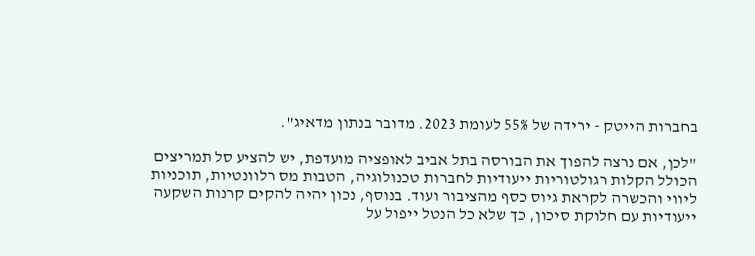בחברות הייטק - ירידה של 55% לעומת 2023. מדובר בנתון מדאיג".

"לכן, אם נרצה להפוך את הבורסה בתל אביב לאופציה מועדפת, יש להציע סל תמריצים הכולל הקלות רגולטוריות ייעודיות לחברות טכנולוגיה, הטבות מס רלוונטיות, תוכניות ליווי והכשרה לקראת גיוס כסף מהציבור ועוד. בנוסף, נכון יהיה להקים קרנות השקעה ייעודיות עם חלוקת סיכון, כך שלא כל הנטל ייפול על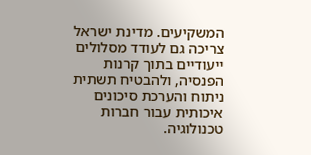המשקיעים. מדינת ישראל צריכה גם לעודד מסלולים ייעודיים בתוך קרנות הפנסיה, ולהבטיח תשתית ניתוח והערכת סיכונים איכותית עבור חברות טכנולוגיה.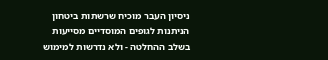ניסיון העבר מוכיח שרשתות ביטחון הניתנות לגופים המוסדיים מסייעות בשלב ההחלטה - ולא נדרשות למימוש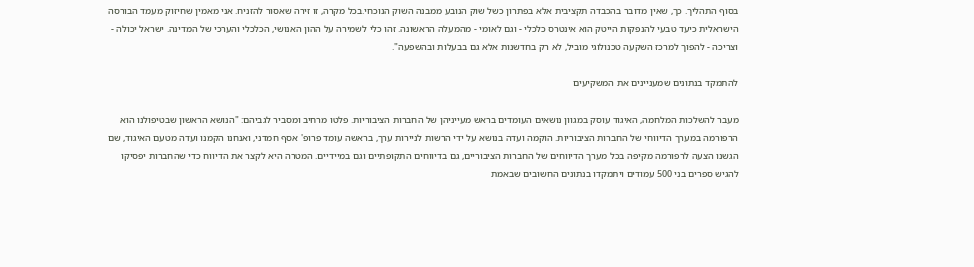בסוף התהליך. כך, שאין מדובר בהכבדה תקציבית אלא בפתרון כשל שוק הנובע ממבנה השוק הנוכחי.בכל מקרה, זו זירה שאסור להזניח. אני מאמין שחיזוק מעמד הבורסה הישראלית כיעד טבעי להנפקות הייטק הוא אינטרס כלכלי - וגם לאומי - מהמעלה הראשונה. זהו כלי לשמירה על ההון האנושי, הכלכלי והערכי של המדינה. ישראל יכולה - וצריכה - להפוך למרכז השקעה טכנולוגי מוביל, לא רק בחדשנות אלא גם בבעלות ובהשפעה".

להתמקד בנתונים שמעניינים את המשקיעים

מעבר להשלכות המלחמה, האיגוד עוסק במגוון נושאים העומדים בראש מעייניהן של החברות הציבוריות. פלטו מרחיב ומסביר לגביהם: "הנושא הראשון שבטיפולנו הוא הרפורמה במערך הדיווחי של החברות הציבוריות. הוקמה ועדה בנושא על ידי הרשות לניירות ערך, בראשה עומד פרופ' אסף חמדני, ואנחנו הקמנו ועדה מטעם האיגוד, שם הגשנו הצעה לרפורמה מקיפה בכל מערך הדיווחים של החברות הציבוריים, גם בדיווחים התקופתיים וגם במיידיים. המטרה היא לקצר את הדיווח כדי שהחברות יפסיקו להגיש ספרים בני 500 עמודים ויתמקדו בנתונים החשובים שבאמת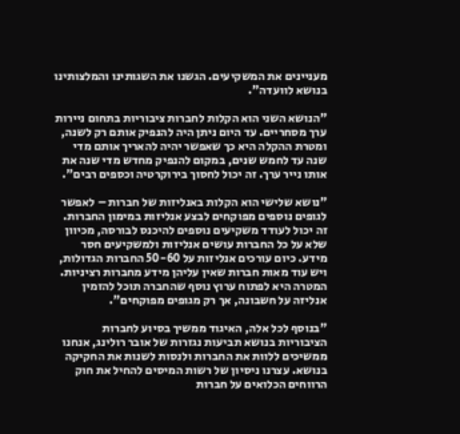מעניינים את המשקיעים. הגשנו את השגותינו והמלצותינו בנושא לוועדה".

"הנושא השני הוא הקלות לחברות ציבוריות בתחום ניירות ערך מסחריים. עד היום ניתן היה להנפיק אותם רק לשנה, ומטרת ההקלה היא כך שאפשר יהיה להאריך אותם מדי שנה עד לחמש שנים, במקום להנפיק מחדש מדי שנה את אותו נייר ערך. זה יכול לחסוך בירוקרטיה וכספים רבים".

"נושא שלישי הוא הקלות באנליזות של חברות – לאפשר לגופים נוספים מפוקחים לבצע אנליזות במימון החברות. זה יכול לעודד משקיעים נוספים להיכנס לבורסה, מכיוון שלא על כל החברות עושים אנליזות ולמשקיעים חסר מידע. כיום עורכים אנליזות על 50-60 החברות הגדולות, ויש עוד מאות חברות שאין עליהן מידע מחברות רציניות. המטרה היא לפתוח ערוץ נוסף שהחברה תוכל להזמין אנליזה על חשבונה, אך רק מגופים מפוקחים".

"בנוסף לכל אלה, האיגוד ממשיך בסיוע לחברות הציבוריות בנושא תביעות נגזרות של אובר רולינג, אנחנו ממשיכים ללוות את החברות ולנסות לשנות את החקיקה בנושא. עצרנו ניסיון של רשות המיסים להחיל את חוק הרווחים הכלואים על חברות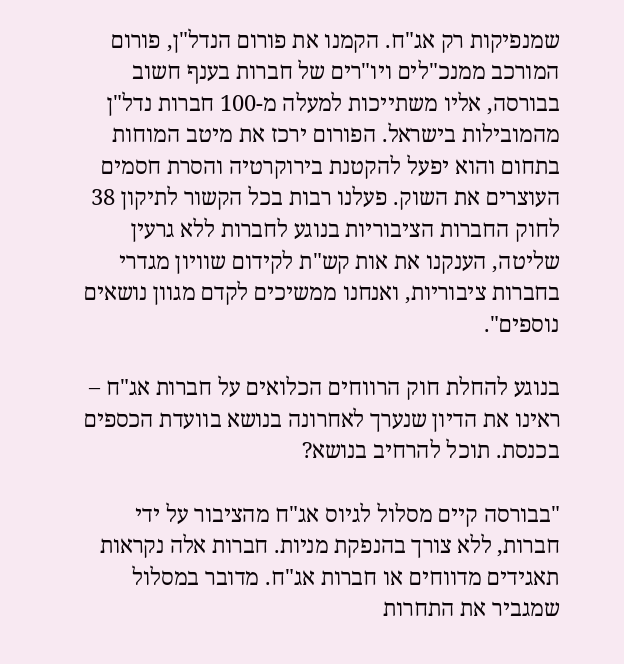שמנפיקות רק אג"ח. הקמנו את פורום הנדל"ן, פורום המורכב ממנכ"לים ויו"רים של חברות בענף חשוב בבורסה, אליו משתייכות למעלה מ-100 חברות נדל"ן מהמובילות בישראל. הפורום ירכז את מיטב המוחות בתחום והוא יפעל להקטנת בירוקרטיה והסרת חסמים העוצרים את השוק. פעלנו רבות בכל הקשור לתיקון 38 לחוק החברות הציבוריות בנוגע לחברות ללא גרעין שליטה, הענקנו את אות קש"ת לקידום שוויון מגדרי בחברות ציבוריות, ואנחנו ממשיכים לקדם מגוון נושאים נוספים".

בנוגע להחלת חוק הרווחים הכלואים על חברות אג"ח – ראינו את הדיון שנערך לאחרונה בנושא בוועדת הכספים בכנסת. תוכל להרחיב בנושא?

"בבורסה קיים מסלול לגיוס אג"ח מהציבור על ידי חברות, ללא צורך בהנפקת מניות. חברות אלה נקראות תאגידים מדווחים או חברות אג"ח. מדובר במסלול שמגביר את התחרות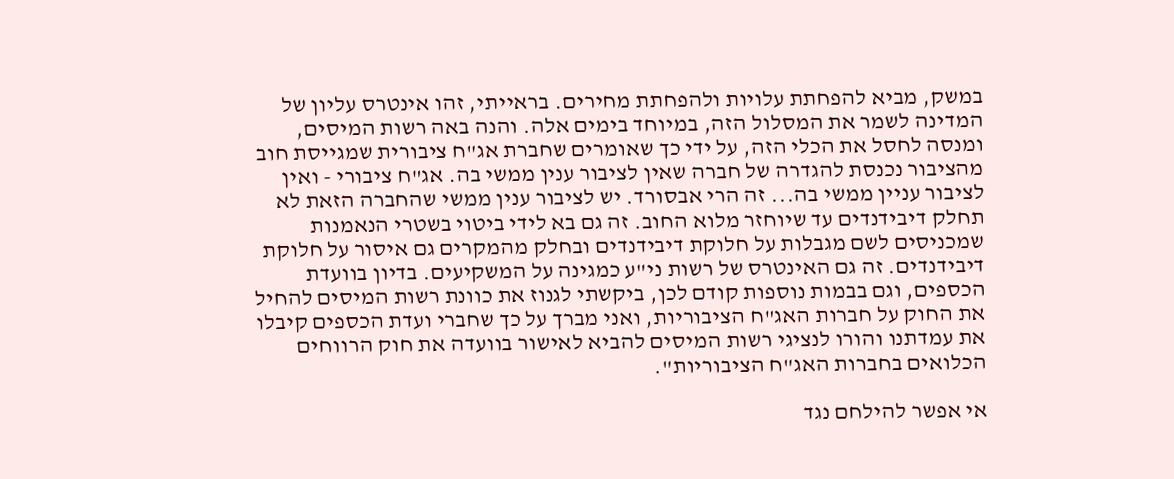במשק, מביא להפחתת עלויות ולהפחתת מחירים. בראייתי, זהו אינטרס עליון של המדינה לשמר את המסלול הזה, במיוחד בימים אלה. והנה באה רשות המיסים, ומנסה לחסל את הכלי הזה, על ידי כך שאומרים שחברת אג"ח ציבורית שמגייסת חוב מהציבור נכנסת להגדרה של חברה שאין לציבור ענין ממשי בה. אג"ח ציבורי - ואין לציבור עניין ממשי בה... זה הרי אבסורד. יש לציבור ענין ממשי שהחברה הזאת לא תחלק דיבידנדים עד שיוחזר מלוא החוב. זה גם בא לידי ביטוי בשטרי הנאמנות שמכניסים לשם מגבלות על חלוקת דיבידנדים ובחלק מהמקרים גם איסור על חלוקת דיבידנדים. זה גם האינטרס של רשות ני"ע כמגינה על המשקיעים. בדיון בוועדת הכספים, וגם בבמות נוספות קודם לכן, ביקשתי לגנוז את כוונת רשות המיסים להחיל את החוק על חברות האג"ח הציבוריות, ואני מברך על כך שחברי ועדת הכספים קיבלו את עמדתנו והורו לנציגי רשות המיסים להביא לאישור בוועדה את חוק הרווחים הכלואים בחברות האג"ח הציבוריות".

אי אפשר להילחם נגד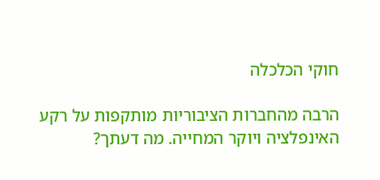חוקי הכלכלה

הרבה מהחברות הציבוריות מותקפות על רקע האינפלציה ויוקר המחייה. מה דעתך?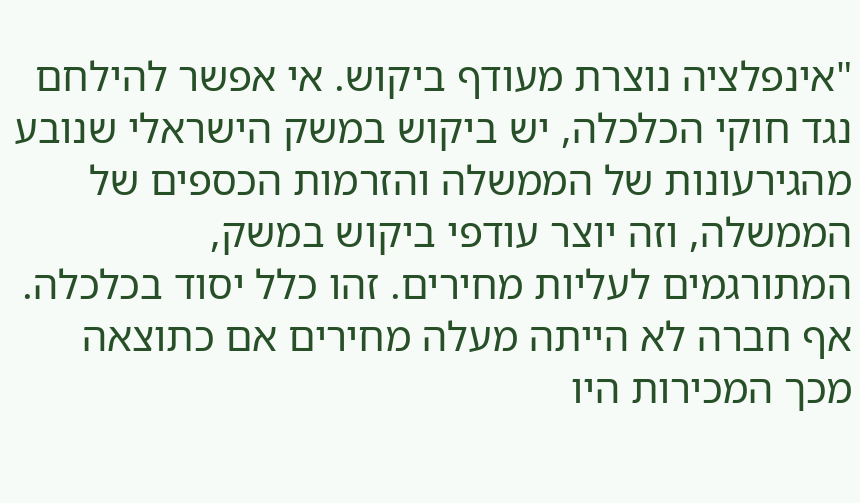"אינפלציה נוצרת מעודף ביקוש. אי אפשר להילחם נגד חוקי הכלכלה, יש ביקוש במשק הישראלי שנובע מהגירעונות של הממשלה והזרמות הכספים של הממשלה, וזה יוצר עודפי ביקוש במשק, המתורגמים לעליות מחירים. זהו כלל יסוד בכלכלה. אף חברה לא הייתה מעלה מחירים אם כתוצאה מכך המכירות היו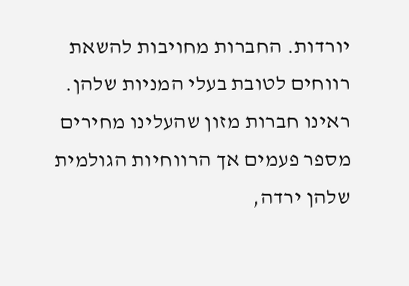יורדות. החברות מחויבות להשאת רווחים לטובת בעלי המניות שלהן. ראינו חברות מזון שהעלינו מחירים מספר פעמים אך הרווחיות הגולמית שלהן ירדה,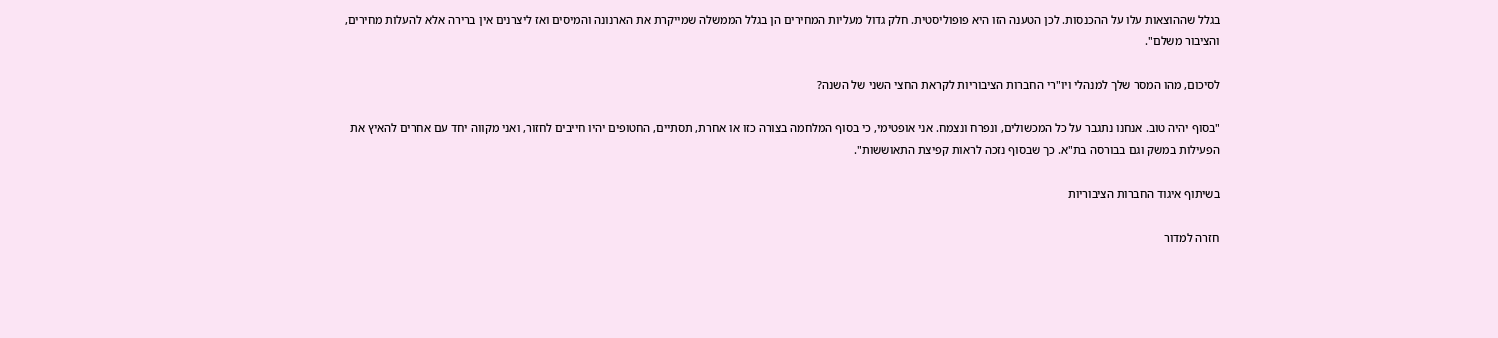בגלל שההוצאות עלו על ההכנסות. לכן הטענה הזו היא פופוליסטית. חלק גדול מעליות המחירים הן בגלל הממשלה שמייקרת את הארנונה והמיסים ואז ליצרנים אין ברירה אלא להעלות מחירים, והציבור משלם".

לסיכום, מהו המסר שלך למנהלי ויו"רי החברות הציבוריות לקראת החצי השני של השנה?

"בסוף יהיה טוב. אנחנו נתגבר על כל המכשולים, ונפרח ונצמח. אני אופטימי, כי בסוף המלחמה בצורה כזו או אחרת, תסתיים, החטופים יהיו חייבים לחזור, ואני מקווה יחד עם אחרים להאיץ את הפעילות במשק וגם בבורסה בת"א. כך שבסוף נזכה לראות קפיצת התאוששות".

בשיתוף איגוד החברות הציבוריות

חזרה למדור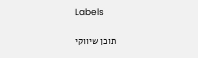Labels

תוכן שיווקי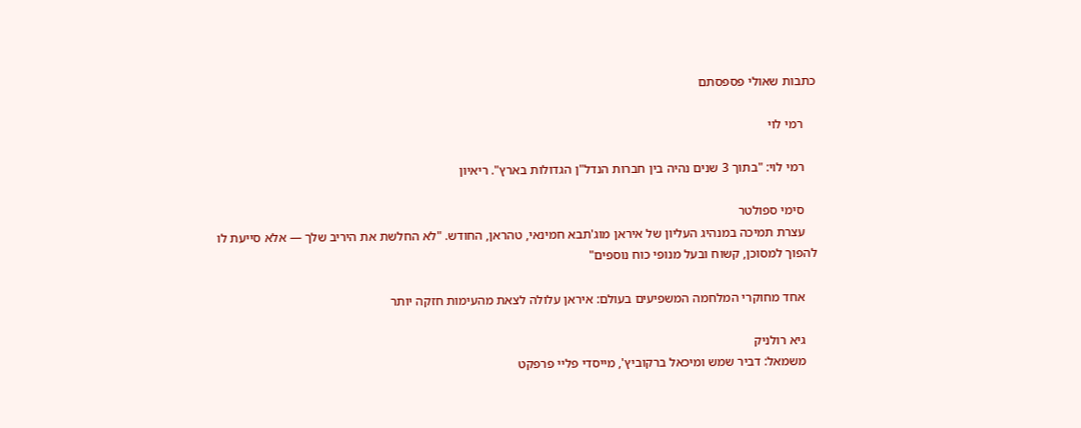כתבות שאולי פספסתם

    רמי לוי

    רמי לוי: "בתוך 3 שנים נהיה בין חברות הנדל"ן הגדולות בארץ". ריאיון

    סימי ספולטר
    עצרת תמיכה במנהיג העליון של איראן מוג'תבא חמינאי, טהראן, החודש. "לא החלשת את היריב שלך — אלא סייעת לו להפוך למסוכן, קשוח ובעל מנופי כוח נוספים"

    אחד מחוקרי המלחמה המשפיעים בעולם: איראן עלולה לצאת מהעימות חזקה יותר

    גיא רולניק
    משמאל: דביר שמש ומיכאל ברקוביץ', מייסדי פליי פרפקט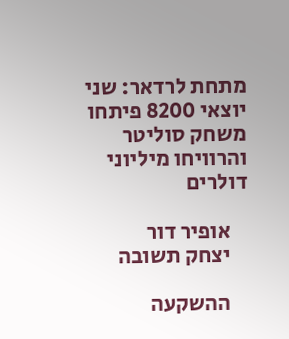מתחת לרדאר: שני יוצאי 8200 פיתחו משחק סוליטר והרוויחו מיליוני דולרים

    אופיר דור
    יצחק תשובה

    ההשקעה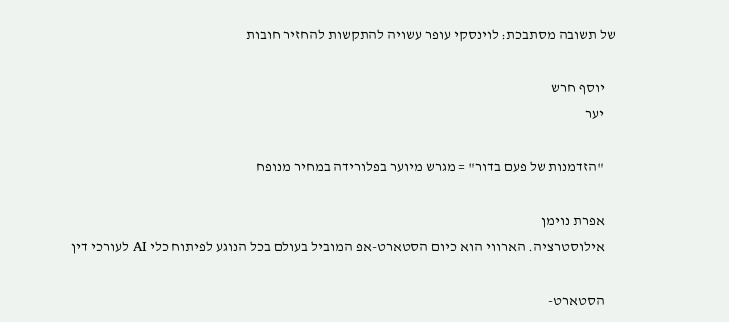של תשובה מסתבכת: לוינסקי עופר עשויה להתקשות להחזיר חובות

    יוסף חרש
    יער

    "הזדמנות של פעם בדור" = מגרש מיוער בפלורידה במחיר מנופח

    אפרת נוימן
    אילוסטרציה. הארווי הוא כיום הסטארט-אפ המוביל בעולם בכל הנוגע לפיתוח כלי AI לעורכי דין

    הסטארט-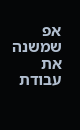אפ שמשנה את עבודת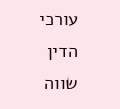עורכי הדין שווה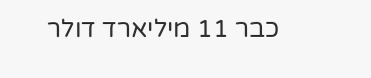כבר 11 מיליארד דולר